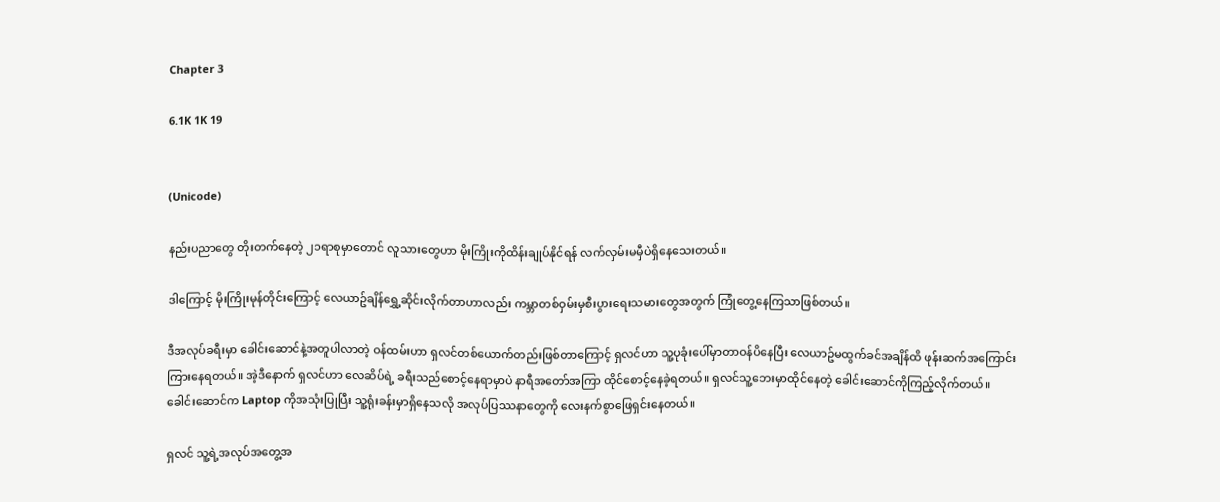Chapter 3

6.1K 1K 19


(Unicode)

နည်းပညာတွေ တိုးတက်နေတဲ့ ၂၁ရာစုမှာတောင် လူသားတွေဟာ မိုးကြိုးကိုထိန်းချုပ်နိုင်ရန် လက်လှမ်းမမှီပဲရှိနေသေးတယ်။

ဒါကြောင့် မိုးကြိုးမုန်တိုင်းကြောင့် လေယာဥ်ချိန်ရွှေ့ဆိုင်းလိုက်တာဟာလည်း ကမ္ဘာတစ်ဝှမ်းမှစီးပွားရေးသမားတွေအတွက် ကြုံတွေ့နေကြသာဖြစ်တယ်။

ဒီအလုပ်ခရီးမှာ ခေါင်းဆောင်နဲ့အတူပါလာတဲ့ ဝန်ထမ်းဟာ ရှလင်တစ်ယောက်တည်းဖြစ်တာကြောင့် ရှလင်ဟာ သူ့ပုခုံးပေါ်မှာတာဝန်ပိနေပြီး လေယာဥ်မထွက်ခင်အချိန်ထိ ဖုန်းဆက်အကြောင်းကြားနေရတယ်။ အဲ့ဒီနောက် ရှလင်ဟာ လေဆိပ်ရဲ့ ခရီးသည်စောင့်နေရာမှာပဲ နာရီအတော်အကြာ ထိုင်စောင့်နေခဲ့ရတယ်။ ရှလင်သူ့ဘေးမှာထိုင်နေတဲ့ ခေါင်းဆောင်ကိုကြည့်လိုက်တယ်။ ခေါင်းဆောင်က Laptop ကိုအသုံးပြုပြီး သူ့ရုံးခန်းမှာရှိနေသလို အလုပ်ပြဿနာတွေကို လေးနက်စွာဖြေရှင်းနေတယ်။

ရှလင် သူ့ရဲ့အလုပ်အတွေ့အ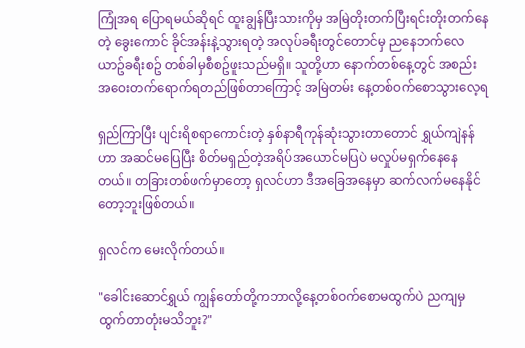ကြုံအရ ပြောရမယ်ဆိုရင် ထူးချွန်ပြီးသားကိုမှ အမြဲတိုးတက်ပြီးရင်းတိုးတက်နေတဲ့ ခွေးကောင် ခိုင်အန်းနဲ့သွားရတဲ့ အလုပ်ခရီးတွင်တောင်မှ ညနေဘက်လေယာဥ်ခရီးစဥ် တစ်ခါမှစီစဥ်ဖူးသည်မရှိ။ သူတို့ဟာ နောက်တစ်နေ့တွင် အစည်းအဝေးတက်ရောက်ရတည်ဖြစ်တာကြောင့် အမြဲတမ်း နေ့တစ်ဝက်စောသွားလေ့ရ

ရှည်ကြာပြီး ပျင်းရိစရာကောင်းတဲ့ နှစ်နာရီကုန်ဆုံးသွားတာတောင် ရွှယ်ကျဲနန်ဟာ အဆင်မပြေပြီး စိတ်မရှည်တဲ့အရိပ်အယောင်မပြပဲ မလှုပ်မရှက်နေနေတယ်။ တခြားတစ်ဖက်မှာတော့ ရှလင်ဟာ ဒီအခြေအနေမှာ ဆက်လက်မနေနိုင်တော့ဘူးဖြစ်တယ်။

ရှလင်က မေးလိုက်တယ်။

"ခေါင်းဆောင်ရွှယ် ကျွန်တော်တို့ကဘာလို့နေ့တစ်ဝက်စောမထွက်ပဲ ညကျမှထွက်တာတုံးမသိဘူး?"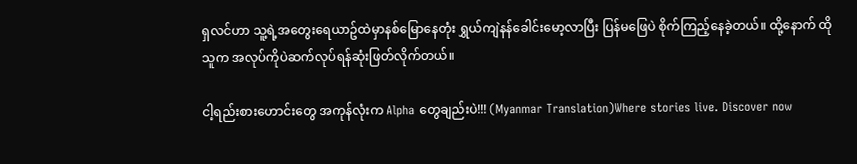ရှလင်ဟာ သူ့ရဲ့အတွေးရေယာဥ်ထဲမှာနစ်မြောနေတုံး ရွှယ်ကျဲနန်ခေါင်းမော့လာပြီး ပြန်မဖြေပဲ စိုက်ကြည့်နေခဲ့တယ်။ ထို့နောက် ထိုသူက အလုပ်ကိုပဲဆက်လုပ်ရန်ဆုံးဖြတ်လိုက်တယ်။

ငါ့ရည်းစားဟောင်းတွေ အကုန်လုံးက Alpha တွေချည်းပဲ!!! (Myanmar Translation)Where stories live. Discover now